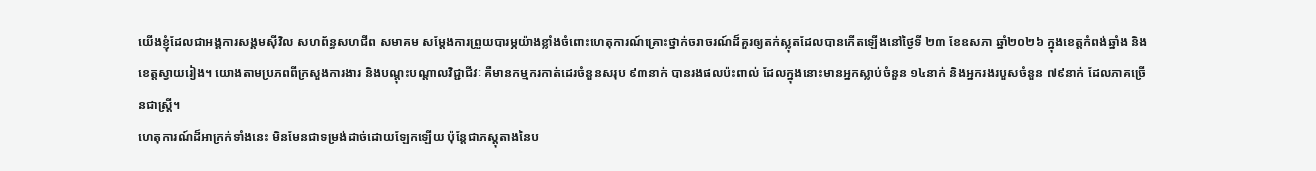យើងខ្ញុំដែលជាអង្គការសង្គមស៊ីវិល សហព័ន្ធសហជីព សមាគម សម្តែងការព្រួយបារម្ភយ៉ាងខ្លាំងចំពោះហេតុការណ៍គ្រោះថ្នាក់ចរាចរណ៍ដ៏គួរឲ្យតក់ស្លុតដែលបានកើតឡើងនៅថ្ងៃទី ២៣ ខែឧសភា ឆ្នាំ២០២៦ ក្នុងខេត្តកំពង់ឆ្នាំង និងខេត្តស្វាយរៀង។ យោងតាមប្រភពពីក្រសួងការងារ និងបណ្តុះបណ្តាលវិជ្ជាជីវៈ គឺមានកម្មករកាត់ដេរចំនួនសរុប ៩៣នាក់ បានរងផលប៉ះពាល់ ដែលក្នុងនោះមានអ្នកស្លាប់ចំនួន ១៤នាក់ និងអ្នករងរបួសចំនួន ៧៩នាក់ ដែលភាគច្រើនជាស្ត្រី។
ហេតុការណ៍ដ៏អាក្រក់ទាំងនេះ មិនមែនជាទម្រង់ដាច់ដោយឡែកឡើយ ប៉ុន្តែជាភស្តុតាងនៃប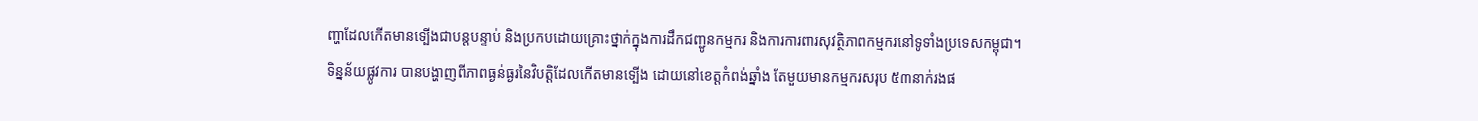ញ្ហាដែលកើតមានទ្បើងជាបន្តបន្ទាប់ និងប្រកបដោយគ្រោះថ្នាក់ក្នុងការដឹកជញ្ជូនកម្មករ និងការការពារសុវត្ថិភាពកម្មករនៅទូទាំងប្រទេសកម្ពុជា។
ទិន្នន័យផ្លូវការ បានបង្ហាញពីភាពធ្ងន់ធ្ងរនៃវិបត្តិដែលកើតមានទ្បើង ដោយនៅខេត្តកំពង់ឆ្នាំង តែមួយមានកម្មករសរុប ៥៣នាក់រងផ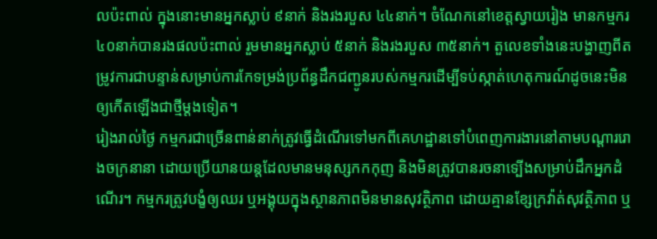លប៉ះពាល់ ក្នុងនោះមានអ្នកស្លាប់ ៩នាក់ និងរងរបួស ៤៤នាក់។ ចំណែកនៅខេត្តស្វាយរៀង មានកម្មករ ៤០នាក់បានរងផលប៉ះពាល់ រួមមានអ្នកស្លាប់ ៥នាក់ និងរងរបួស ៣៥នាក់។ តួលេខទាំងនេះបង្ហាញពីតម្រូវការជាបន្ទាន់សម្រាប់ការកែទម្រង់ប្រព័ន្ធដឹកជញ្ជូនរបស់កម្មករដើម្បីទប់ស្កាត់ហេតុការណ៍ដូចនេះមិនឲ្យកើតឡើងជាថ្មីម្តងទៀត។
រៀងរាល់ថ្ងៃ កម្មករជាច្រើនពាន់នាក់ត្រូវធ្វើដំណើរទៅមកពីគេហដ្ឋានទៅបំពេញការងារនៅតាមបណ្ដាររោងចក្រនានា ដោយប្រើយានយន្តដែលមានមនុស្សកកកុញ និងមិនត្រូវបានរចនាទ្បើងសម្រាប់ដឹកអ្នកដំណើរ។ កម្មករត្រូវបង្ខំឲ្យឈរ ឬអង្គុយក្នុងស្ថានភាពមិនមានសុវត្ថិភាព ដោយគ្មានខ្សែក្រវ៉ាត់សុវត្ថិភាព ឬ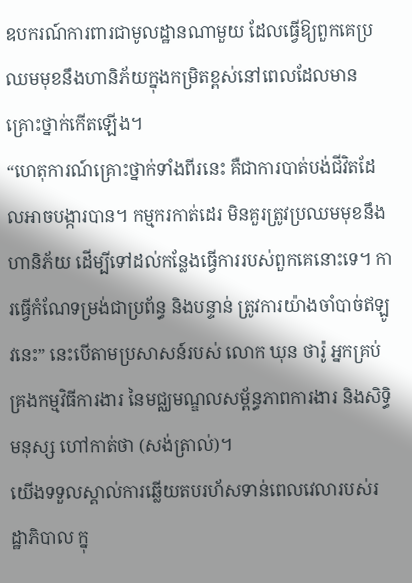ឧបករណ៍ការពារជាមូលដ្ឋានណាមួយ ដែលធ្វើឱ្យពួកគេប្រឈមមុខនឹងហានិភ័យក្នុងកម្រិតខ្ពស់នៅពេលដែលមានគ្រោះថ្នាក់កើតឡើង។
“ហេតុការណ៍គ្រោះថ្នាក់ទាំងពីរនេះ គឺជាការបាត់បង់ជីវិតដែលអាចបង្ការបាន។ កម្មករកាត់ដេរ មិនគួរត្រូវប្រឈមមុខនឹងហានិភ័យ ដើម្បីទៅដល់កន្លែងធ្វើការរបស់ពួកគេនោះទេ។ ការធ្វើកំណែទម្រង់ជាប្រព័ន្ធ និងបន្ទាន់ ត្រូវការយ៉ាងចាំបាច់ឥឡូវនេះ” នេះបើតាមប្រសាសន៍របស់ លោក ឃុន ថារ៉ូ អ្នកគ្រប់គ្រងកម្មវិធីការងារ នៃមជ្ឈមណ្ឌលសម្ព័ន្ធភាពការងារ និងសិទ្ធិមនុស្ស ហៅកាត់ថា (សង់ត្រាល់)។
យើងទទួលស្គាល់ការឆ្លើយតបរហ័សទាន់ពេលវេលារបស់រដ្ឋាភិបាល ក្នុ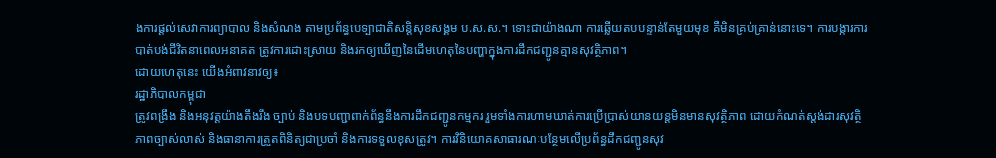ងការផ្តល់សេវាការព្យាបាល និងសំណង តាមប្រព័ន្ធបេទ្បាជាតិសន្តិសុខសង្គម ប.ស.ស.។ ទោះជាយ៉ាងណា ការឆ្លើយតបបន្ទាន់តែមួយមុខ គឺមិនគ្រប់គ្រាន់នោះទេ។ ការបង្ការការបាត់បង់ជីវិតនាពេលអនាគត ត្រូវការដោះស្រាយ និងរកឲ្យឃើញនៃដើមហេតុនៃបញ្ហាក្នុងការដឹកជញ្ជូនគ្មានសុវត្ថិភាព។
ដោយហេតុនេះ យើងអំពាវនាវឲ្យ៖
រដ្ឋាភិបាលកម្ពុជា
ត្រូវពង្រឹង និងអនុវត្តយ៉ាងតឹងរឹង ច្បាប់ និងបទបញ្ជាពាក់ព័ន្ធនឹងការដឹកជញ្ជូនកម្មករ រួមទាំងការហាមឃាត់ការប្រើប្រាស់យានយន្តមិនមានសុវត្ថិភាព ដោយកំណត់ស្តង់ដារសុវត្ថិភាពច្បាស់លាស់ និងធានាការត្រួតពិនិត្យជាប្រចាំ និងការទទួលខុសត្រូវ។ ការវិនិយោគសាធារណៈបន្ថែមលើប្រព័ន្ធដឹកជញ្ជូនសុវ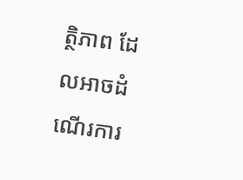ត្ថិភាព ដែលអាចដំណើរការ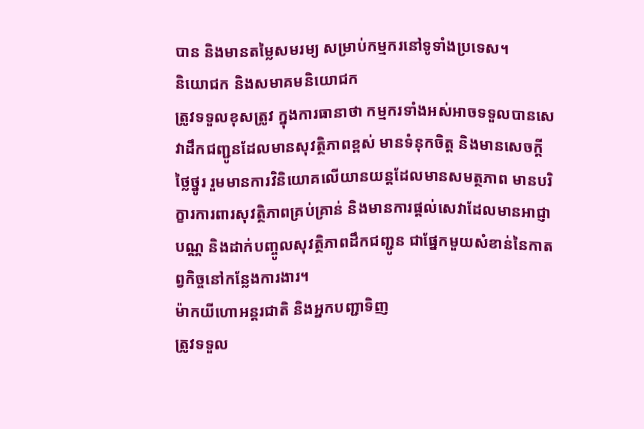បាន និងមានតម្លៃសមរម្យ សម្រាប់កម្មករនៅទូទាំងប្រទេស។
និយោជក និងសមាគមនិយោជក
ត្រូវទទួលខុសត្រូវ ក្នុងការធានាថា កម្មករទាំងអស់អាចទទួលបានសេវាដឹកជញ្ជូនដែលមានសុវត្ថិភាពខ្ពស់ មានទំនុកចិត្ត និងមានសេចក្តីថ្លៃថ្នូរ រួមមានការវិនិយោគលើយានយន្តដែលមានសមត្ថភាព មានបរិក្ខារការពារសុវត្ថិភាពគ្រប់គ្រាន់ និងមានការផ្តល់សេវាដែលមានអាជ្ញាបណ្ណ និងដាក់បញ្ចូលសុវត្ថិភាពដឹកជញ្ជូន ជាផ្នែកមួយសំខាន់នៃកាតព្វកិច្ចនៅកន្លែងការងារ។
ម៉ាកយីហោអន្តរជាតិ និងអ្នកបញ្ជាទិញ
ត្រូវទទួល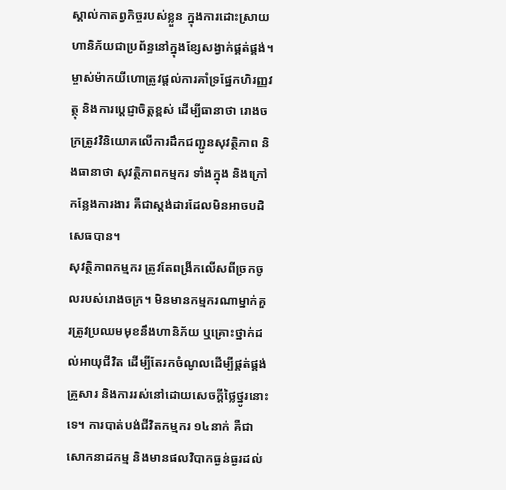ស្គាល់កាតព្វកិច្ចរបស់ខ្លួន ក្នុងការដោះស្រាយហានិភ័យជាប្រព័ន្ធនៅក្នុងខ្សែសង្វាក់ផ្គត់ផ្គង់។ ម្ចាស់ម៉ាកយីហោត្រូវផ្តល់ការគាំទ្រផ្នែកហិរញ្ញវត្ថុ និងការប្តេជ្ញាចិត្តខ្ពស់ ដើម្បីធានាថា រោងចក្រត្រូវវិនិយោគលើការដឹកជញ្ជូនសុវត្ថិភាព និងធានាថា សុវត្ថិភាពកម្មករ ទាំងក្នុង និងក្រៅកន្លែងការងារ គឺជាស្តង់ដារដែលមិនអាចបដិសេធបាន។
សុវត្ថិភាពកម្មករ ត្រូវតែពង្រីកលើសពីច្រកចូលរបស់រោងចក្រ។ មិនមានកម្មករណាម្នាក់គួរត្រូវប្រឈមមុខនឹងហានិភ័យ ឬគ្រោះថ្នាក់ដល់អាយុជីវិត ដើម្បីតែរកចំណូលដើម្បីផ្គត់ផ្គង់គ្រួសារ និងការរស់នៅដោយសេចក្ដីថ្លៃថ្នូរនោះទេ។ ការបាត់បង់ជីវិតកម្មករ ១៤នាក់ គឺជាសោកនាដកម្ម និងមានផលវិបាកធ្ងន់ធ្ងរដល់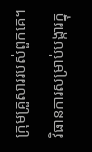ក្រុមគ្រួសាររបស់ពួកគេ។ វិធានការសម្រាប់បង្ការក្នុ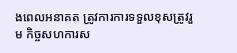ងពេលអនាគត ត្រូវការការទទួលខុសត្រូវរួម កិច្ចសហការស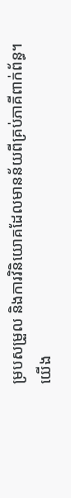ម្របសម្រួល និងការវិនិយោគដែលមានន័យពីគ្រប់ភាគីពាក់ព័ន្ធ។
យើង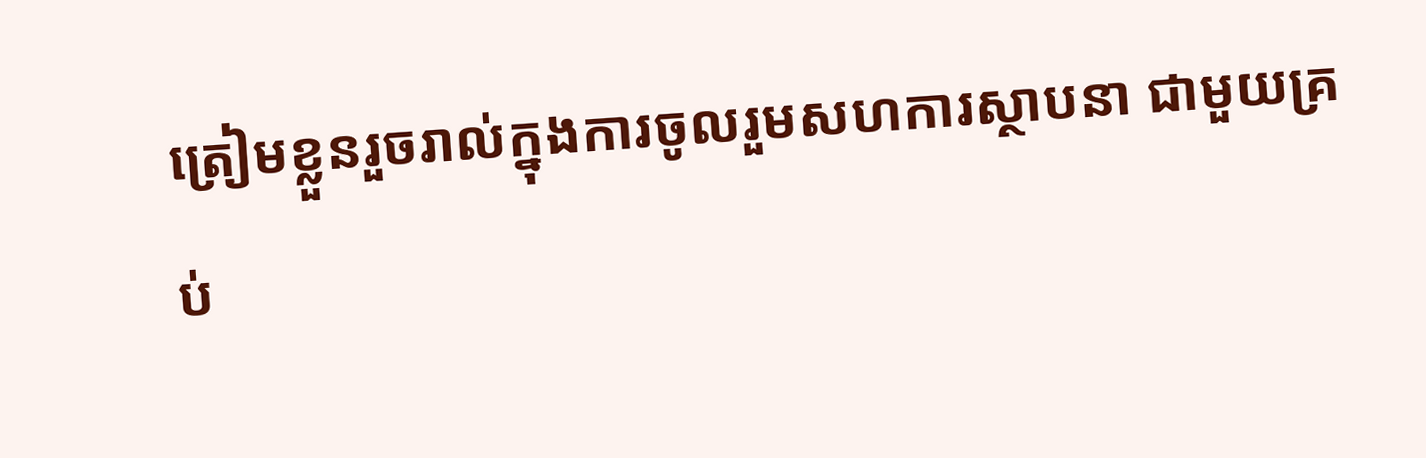ត្រៀមខ្លួនរួចរាល់ក្នុងការចូលរួមសហការស្ថាបនា ជាមួយគ្រប់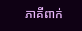ភាគីពាក់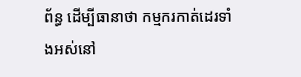ព័ន្ធ ដើម្បីធានាថា កម្មករកាត់ដេរទាំងអស់នៅ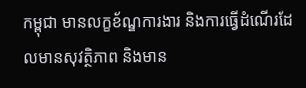កម្ពុជា មានលក្ខខ័ណ្ឌការងារ និងការធ្វើដំណើរដែលមានសុវត្ថិភាព និងមាន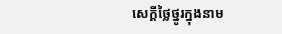សេក្តីថ្លៃថ្នូរក្នុងនាម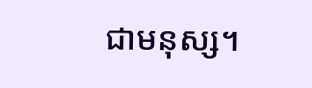ជាមនុស្ស។